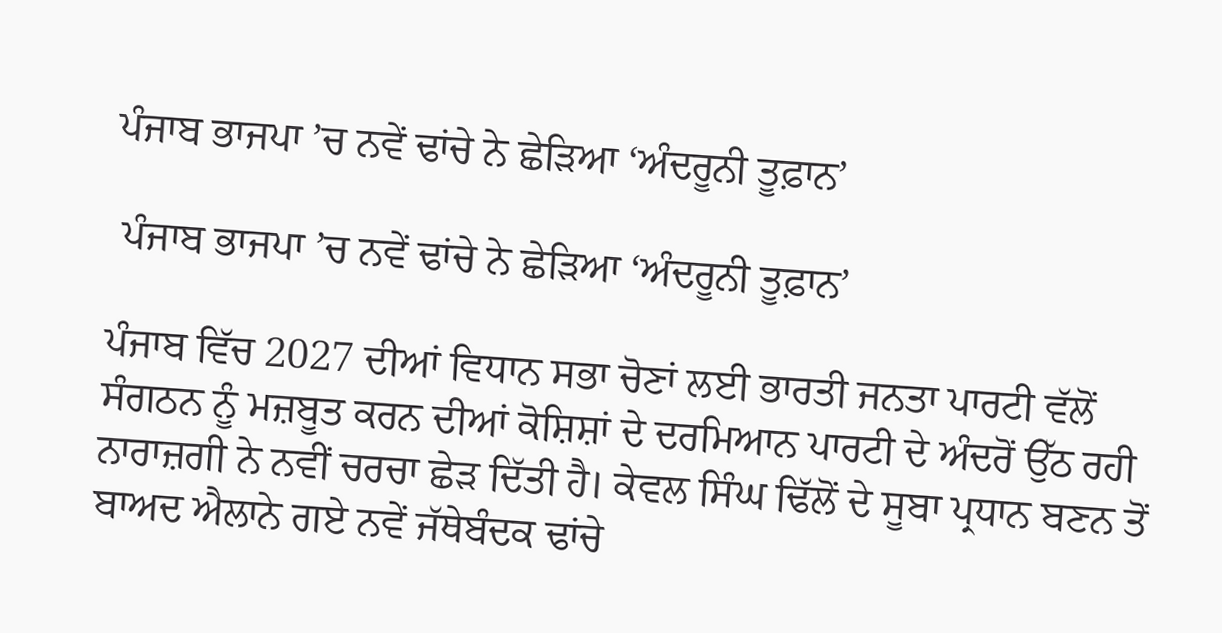ਪੰਜਾਬ ਭਾਜਪਾ ’ਚ ਨਵੇਂ ਢਾਂਚੇ ਨੇ ਛੇੜਿਆ ‘ਅੰਦਰੂਨੀ ਤੂਫ਼ਾਨ’

 ਪੰਜਾਬ ਭਾਜਪਾ ’ਚ ਨਵੇਂ ਢਾਂਚੇ ਨੇ ਛੇੜਿਆ ‘ਅੰਦਰੂਨੀ ਤੂਫ਼ਾਨ’

ਪੰਜਾਬ ਵਿੱਚ 2027 ਦੀਆਂ ਵਿਧਾਨ ਸਭਾ ਚੋਣਾਂ ਲਈ ਭਾਰਤੀ ਜਨਤਾ ਪਾਰਟੀ ਵੱਲੋਂ ਸੰਗਠਨ ਨੂੰ ਮਜ਼ਬੂਤ ਕਰਨ ਦੀਆਂ ਕੋਸ਼ਿਸ਼ਾਂ ਦੇ ਦਰਮਿਆਨ ਪਾਰਟੀ ਦੇ ਅੰਦਰੋਂ ਉੱਠ ਰਹੀ ਨਾਰਾਜ਼ਗੀ ਨੇ ਨਵੀਂ ਚਰਚਾ ਛੇੜ ਦਿੱਤੀ ਹੈ। ਕੇਵਲ ਸਿੰਘ ਢਿੱਲੋਂ ਦੇ ਸੂਬਾ ਪ੍ਰਧਾਨ ਬਣਨ ਤੋਂ ਬਾਅਦ ਐਲਾਨੇ ਗਏ ਨਵੇਂ ਜੱਥੇਬੰਦਕ ਢਾਂਚੇ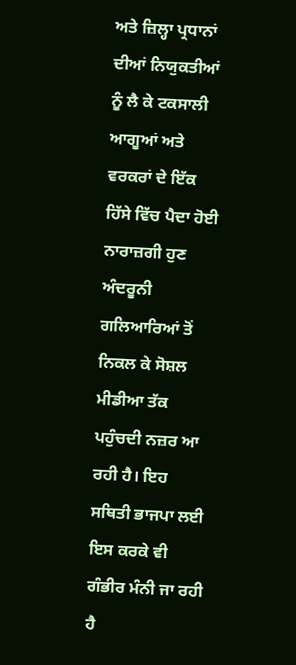ਅਤੇ ਜ਼ਿਲ੍ਹਾ ਪ੍ਰਧਾਨਾਂ ਦੀਆਂ ਨਿਯੁਕਤੀਆਂ ਨੂੰ ਲੈ ਕੇ ਟਕਸਾਲੀ ਆਗੂਆਂ ਅਤੇ ਵਰਕਰਾਂ ਦੇ ਇੱਕ ਹਿੱਸੇ ਵਿੱਚ ਪੈਦਾ ਹੋਈ ਨਾਰਾਜ਼ਗੀ ਹੁਣ ਅੰਦਰੂਨੀ ਗਲਿਆਰਿਆਂ ਤੋਂ ਨਿਕਲ ਕੇ ਸੋਸ਼ਲ ਮੀਡੀਆ ਤੱਕ ਪਹੁੰਚਦੀ ਨਜ਼ਰ ਆ ਰਹੀ ਹੈ। ਇਹ ਸਥਿਤੀ ਭਾਜਪਾ ਲਈ ਇਸ ਕਰਕੇ ਵੀ ਗੰਭੀਰ ਮੰਨੀ ਜਾ ਰਹੀ ਹੈ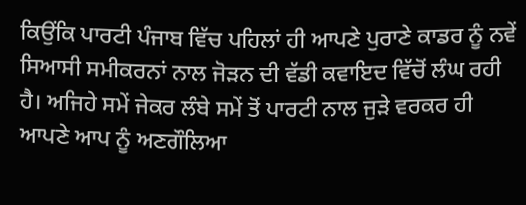ਕਿਉਂਕਿ ਪਾਰਟੀ ਪੰਜਾਬ ਵਿੱਚ ਪਹਿਲਾਂ ਹੀ ਆਪਣੇ ਪੁਰਾਣੇ ਕਾਡਰ ਨੂੰ ਨਵੇਂ ਸਿਆਸੀ ਸਮੀਕਰਨਾਂ ਨਾਲ ਜੋੜਨ ਦੀ ਵੱਡੀ ਕਵਾਇਦ ਵਿੱਚੋਂ ਲੰਘ ਰਹੀ ਹੈ। ਅਜਿਹੇ ਸਮੇਂ ਜੇਕਰ ਲੰਬੇ ਸਮੇਂ ਤੋਂ ਪਾਰਟੀ ਨਾਲ ਜੁੜੇ ਵਰਕਰ ਹੀ ਆਪਣੇ ਆਪ ਨੂੰ ਅਣਗੌਲਿਆ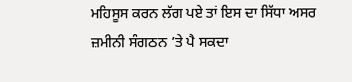ਮਹਿਸੂਸ ਕਰਨ ਲੱਗ ਪਏ ਤਾਂ ਇਸ ਦਾ ਸਿੱਧਾ ਅਸਰ ਜ਼ਮੀਨੀ ਸੰਗਠਨ ’ਤੇ ਪੈ ਸਕਦਾ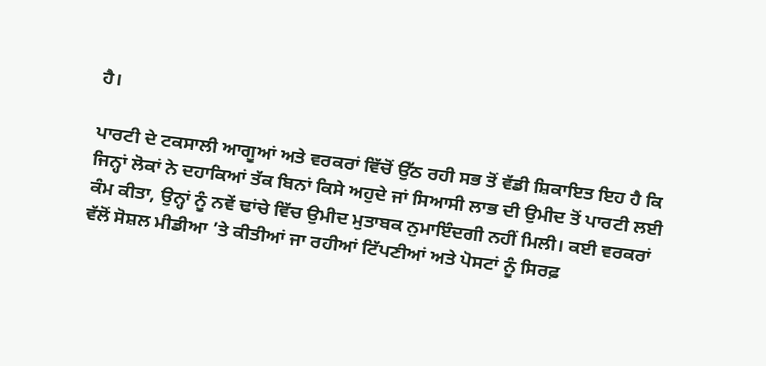ਹੈ।

ਪਾਰਟੀ ਦੇ ਟਕਸਾਲੀ ਆਗੂਆਂ ਅਤੇ ਵਰਕਰਾਂ ਵਿੱਚੋਂ ਉੱਠ ਰਹੀ ਸਭ ਤੋਂ ਵੱਡੀ ਸ਼ਿਕਾਇਤ ਇਹ ਹੈ ਕਿ ਜਿਨ੍ਹਾਂ ਲੋਕਾਂ ਨੇ ਦਹਾਕਿਆਂ ਤੱਕ ਬਿਨਾਂ ਕਿਸੇ ਅਹੁਦੇ ਜਾਂ ਸਿਆਸੀ ਲਾਭ ਦੀ ਉਮੀਦ ਤੋਂ ਪਾਰਟੀ ਲਈ ਕੰਮ ਕੀਤਾ, ਉਨ੍ਹਾਂ ਨੂੰ ਨਵੇਂ ਢਾਂਚੇ ਵਿੱਚ ਉਮੀਦ ਮੁਤਾਬਕ ਨੁਮਾਇੰਦਗੀ ਨਹੀਂ ਮਿਲੀ। ਕਈ ਵਰਕਰਾਂ ਵੱਲੋਂ ਸੋਸ਼ਲ ਮੀਡੀਆ ’ਤੇ ਕੀਤੀਆਂ ਜਾ ਰਹੀਆਂ ਟਿੱਪਣੀਆਂ ਅਤੇ ਪੋਸਟਾਂ ਨੂੰ ਸਿਰਫ਼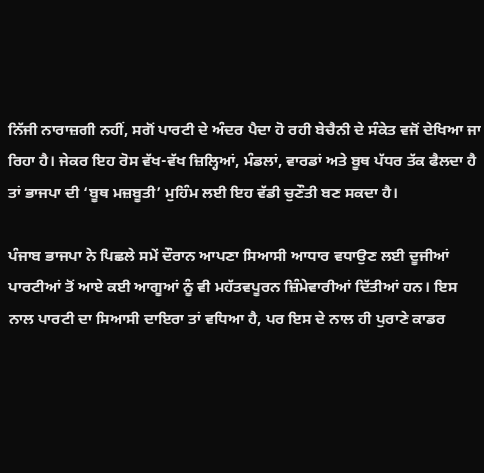ਨਿੱਜੀ ਨਾਰਾਜ਼ਗੀ ਨਹੀਂ, ਸਗੋਂ ਪਾਰਟੀ ਦੇ ਅੰਦਰ ਪੈਦਾ ਹੋ ਰਹੀ ਬੇਚੈਨੀ ਦੇ ਸੰਕੇਤ ਵਜੋਂ ਦੇਖਿਆ ਜਾ ਰਿਹਾ ਹੈ। ਜੇਕਰ ਇਹ ਰੋਸ ਵੱਖ-ਵੱਖ ਜ਼ਿਲ੍ਹਿਆਂ, ਮੰਡਲਾਂ, ਵਾਰਡਾਂ ਅਤੇ ਬੂਥ ਪੱਧਰ ਤੱਕ ਫੈਲਦਾ ਹੈ ਤਾਂ ਭਾਜਪਾ ਦੀ ‘ਬੂਥ ਮਜ਼ਬੂਤੀ’ ਮੁਹਿੰਮ ਲਈ ਇਹ ਵੱਡੀ ਚੁਣੌਤੀ ਬਣ ਸਕਦਾ ਹੈ।

ਪੰਜਾਬ ਭਾਜਪਾ ਨੇ ਪਿਛਲੇ ਸਮੇਂ ਦੌਰਾਨ ਆਪਣਾ ਸਿਆਸੀ ਆਧਾਰ ਵਧਾਉਣ ਲਈ ਦੂਜੀਆਂ ਪਾਰਟੀਆਂ ਤੋਂ ਆਏ ਕਈ ਆਗੂਆਂ ਨੂੰ ਵੀ ਮਹੱਤਵਪੂਰਨ ਜ਼ਿੰਮੇਵਾਰੀਆਂ ਦਿੱਤੀਆਂ ਹਨ। ਇਸ ਨਾਲ ਪਾਰਟੀ ਦਾ ਸਿਆਸੀ ਦਾਇਰਾ ਤਾਂ ਵਧਿਆ ਹੈ, ਪਰ ਇਸ ਦੇ ਨਾਲ ਹੀ ਪੁਰਾਣੇ ਕਾਡਰ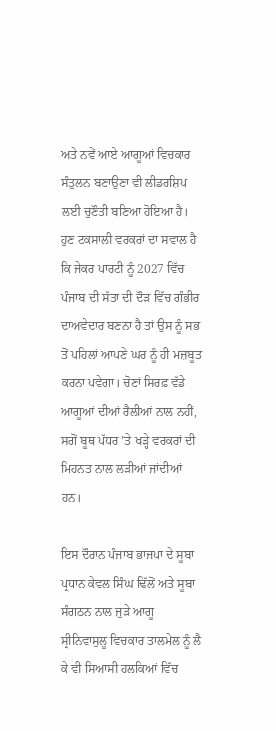ਅਤੇ ਨਵੇਂ ਆਏ ਆਗੂਆਂ ਵਿਚਕਾਰ ਸੰਤੁਲਨ ਬਣਾਉਣਾ ਵੀ ਲੀਡਰਸ਼ਿਪ ਲਈ ਚੁਣੌਤੀ ਬਣਿਆ ਹੋਇਆ ਹੈ। ਹੁਣ ਟਕਸਾਲੀ ਵਰਕਰਾਂ ਦਾ ਸਵਾਲ ਹੈ ਕਿ ਜੇਕਰ ਪਾਰਟੀ ਨੂੰ 2027 ਵਿੱਚ ਪੰਜਾਬ ਦੀ ਸੱਤਾ ਦੀ ਦੌੜ ਵਿੱਚ ਗੰਭੀਰ ਦਾਅਵੇਦਾਰ ਬਣਨਾ ਹੈ ਤਾਂ ਉਸ ਨੂੰ ਸਭ ਤੋਂ ਪਹਿਲਾਂ ਆਪਣੇ ਘਰ ਨੂੰ ਹੀ ਮਜ਼ਬੂਤ ਕਰਨਾ ਪਵੇਗਾ। ਚੋਣਾਂ ਸਿਰਫ਼ ਵੱਡੇ ਆਗੂਆਂ ਦੀਆਂ ਰੈਲੀਆਂ ਨਾਲ ਨਹੀਂ, ਸਗੋਂ ਬੂਥ ਪੱਧਰ ’ਤੇ ਖੜ੍ਹੇ ਵਰਕਰਾਂ ਦੀ ਮਿਹਨਤ ਨਾਲ ਲੜੀਆਂ ਜਾਂਦੀਆਂ ਹਨ।

ਇਸ ਦੌਰਾਨ ਪੰਜਾਬ ਭਾਜਪਾ ਦੇ ਸੂਬਾ ਪ੍ਰਧਾਨ ਕੇਵਲ ਸਿੰਘ ਢਿੱਲੋਂ ਅਤੇ ਸੂਬਾ ਸੰਗਠਨ ਨਾਲ ਜੁੜੇ ਆਗੂ ਸ੍ਰੀਨਿਵਾਸੁਲੂ ਵਿਚਕਾਰ ਤਾਲਮੇਲ ਨੂੰ ਲੈ ਕੇ ਵੀ ਸਿਆਸੀ ਹਲਕਿਆਂ ਵਿੱਚ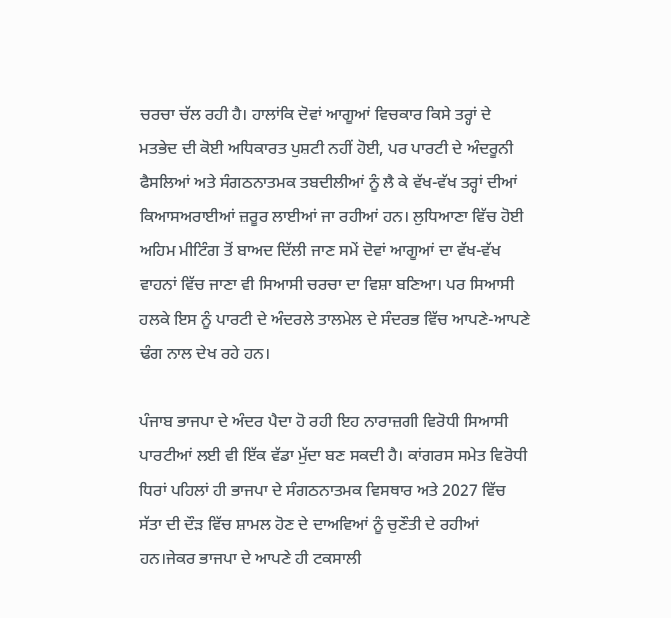ਚਰਚਾ ਚੱਲ ਰਹੀ ਹੈ। ਹਾਲਾਂਕਿ ਦੋਵਾਂ ਆਗੂਆਂ ਵਿਚਕਾਰ ਕਿਸੇ ਤਰ੍ਹਾਂ ਦੇ ਮਤਭੇਦ ਦੀ ਕੋਈ ਅਧਿਕਾਰਤ ਪੁਸ਼ਟੀ ਨਹੀਂ ਹੋਈ, ਪਰ ਪਾਰਟੀ ਦੇ ਅੰਦਰੂਨੀ ਫੈਸਲਿਆਂ ਅਤੇ ਸੰਗਠਨਾਤਮਕ ਤਬਦੀਲੀਆਂ ਨੂੰ ਲੈ ਕੇ ਵੱਖ-ਵੱਖ ਤਰ੍ਹਾਂ ਦੀਆਂ ਕਿਆਸਅਰਾਈਆਂ ਜ਼ਰੂਰ ਲਾਈਆਂ ਜਾ ਰਹੀਆਂ ਹਨ। ਲੁਧਿਆਣਾ ਵਿੱਚ ਹੋਈ ਅਹਿਮ ਮੀਟਿੰਗ ਤੋਂ ਬਾਅਦ ਦਿੱਲੀ ਜਾਣ ਸਮੇਂ ਦੋਵਾਂ ਆਗੂਆਂ ਦਾ ਵੱਖ-ਵੱਖ ਵਾਹਨਾਂ ਵਿੱਚ ਜਾਣਾ ਵੀ ਸਿਆਸੀ ਚਰਚਾ ਦਾ ਵਿਸ਼ਾ ਬਣਿਆ। ਪਰ ਸਿਆਸੀ ਹਲਕੇ ਇਸ ਨੂੰ ਪਾਰਟੀ ਦੇ ਅੰਦਰਲੇ ਤਾਲਮੇਲ ਦੇ ਸੰਦਰਭ ਵਿੱਚ ਆਪਣੇ-ਆਪਣੇ ਢੰਗ ਨਾਲ ਦੇਖ ਰਹੇ ਹਨ।

ਪੰਜਾਬ ਭਾਜਪਾ ਦੇ ਅੰਦਰ ਪੈਦਾ ਹੋ ਰਹੀ ਇਹ ਨਾਰਾਜ਼ਗੀ ਵਿਰੋਧੀ ਸਿਆਸੀ ਪਾਰਟੀਆਂ ਲਈ ਵੀ ਇੱਕ ਵੱਡਾ ਮੁੱਦਾ ਬਣ ਸਕਦੀ ਹੈ। ਕਾਂਗਰਸ ਸਮੇਤ ਵਿਰੋਧੀ ਧਿਰਾਂ ਪਹਿਲਾਂ ਹੀ ਭਾਜਪਾ ਦੇ ਸੰਗਠਨਾਤਮਕ ਵਿਸਥਾਰ ਅਤੇ 2027 ਵਿੱਚ ਸੱਤਾ ਦੀ ਦੌੜ ਵਿੱਚ ਸ਼ਾਮਲ ਹੋਣ ਦੇ ਦਾਅਵਿਆਂ ਨੂੰ ਚੁਣੌਤੀ ਦੇ ਰਹੀਆਂ ਹਨ।ਜੇਕਰ ਭਾਜਪਾ ਦੇ ਆਪਣੇ ਹੀ ਟਕਸਾਲੀ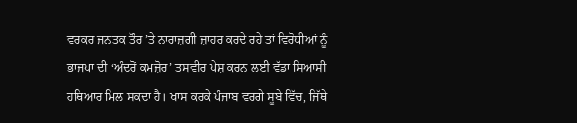ਵਰਕਰ ਜਨਤਕ ਤੌਰ ’ਤੇ ਨਾਰਾਜ਼ਗੀ ਜ਼ਾਹਰ ਕਰਦੇ ਰਹੇ ਤਾਂ ਵਿਰੋਧੀਆਂ ਨੂੰ ਭਾਜਪਾ ਦੀ ‘ਅੰਦਰੋਂ ਕਮਜ਼ੋਰ’ ਤਸਵੀਰ ਪੇਸ਼ ਕਰਨ ਲਈ ਵੱਡਾ ਸਿਆਸੀ ਹਥਿਆਰ ਮਿਲ ਸਕਦਾ ਹੈ। ਖਾਸ ਕਰਕੇ ਪੰਜਾਬ ਵਰਗੇ ਸੂਬੇ ਵਿੱਚ, ਜਿੱਥੇ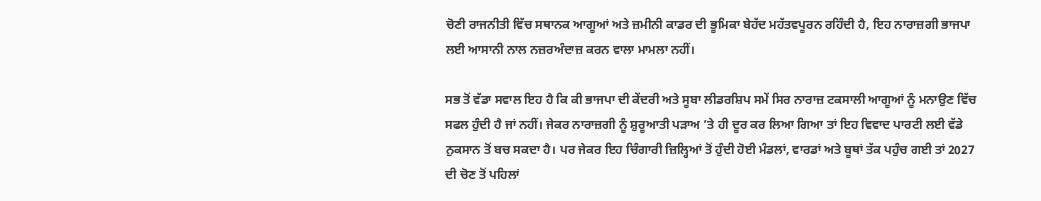ਚੋਣੀ ਰਾਜਨੀਤੀ ਵਿੱਚ ਸਥਾਨਕ ਆਗੂਆਂ ਅਤੇ ਜ਼ਮੀਨੀ ਕਾਡਰ ਦੀ ਭੂਮਿਕਾ ਬੇਹੱਦ ਮਹੱਤਵਪੂਰਨ ਰਹਿੰਦੀ ਹੈ, ਇਹ ਨਾਰਾਜ਼ਗੀ ਭਾਜਪਾ ਲਈ ਆਸਾਨੀ ਨਾਲ ਨਜ਼ਰਅੰਦਾਜ਼ ਕਰਨ ਵਾਲਾ ਮਾਮਲਾ ਨਹੀਂ।

ਸਭ ਤੋਂ ਵੱਡਾ ਸਵਾਲ ਇਹ ਹੈ ਕਿ ਕੀ ਭਾਜਪਾ ਦੀ ਕੇਂਦਰੀ ਅਤੇ ਸੂਬਾ ਲੀਡਰਸ਼ਿਪ ਸਮੇਂ ਸਿਰ ਨਾਰਾਜ਼ ਟਕਸਾਲੀ ਆਗੂਆਂ ਨੂੰ ਮਨਾਉਣ ਵਿੱਚ ਸਫਲ ਹੁੰਦੀ ਹੈ ਜਾਂ ਨਹੀਂ। ਜੇਕਰ ਨਾਰਾਜ਼ਗੀ ਨੂੰ ਸ਼ੁਰੂਆਤੀ ਪੜਾਅ ’ਤੇ ਹੀ ਦੂਰ ਕਰ ਲਿਆ ਗਿਆ ਤਾਂ ਇਹ ਵਿਵਾਦ ਪਾਰਟੀ ਲਈ ਵੱਡੇ ਨੁਕਸਾਨ ਤੋਂ ਬਚ ਸਕਦਾ ਹੈ। ਪਰ ਜੇਕਰ ਇਹ ਚਿੰਗਾਰੀ ਜ਼ਿਲ੍ਹਿਆਂ ਤੋਂ ਹੁੰਦੀ ਹੋਈ ਮੰਡਲਾਂ, ਵਾਰਡਾਂ ਅਤੇ ਬੂਥਾਂ ਤੱਕ ਪਹੁੰਚ ਗਈ ਤਾਂ 2027 ਦੀ ਚੋਣ ਤੋਂ ਪਹਿਲਾਂ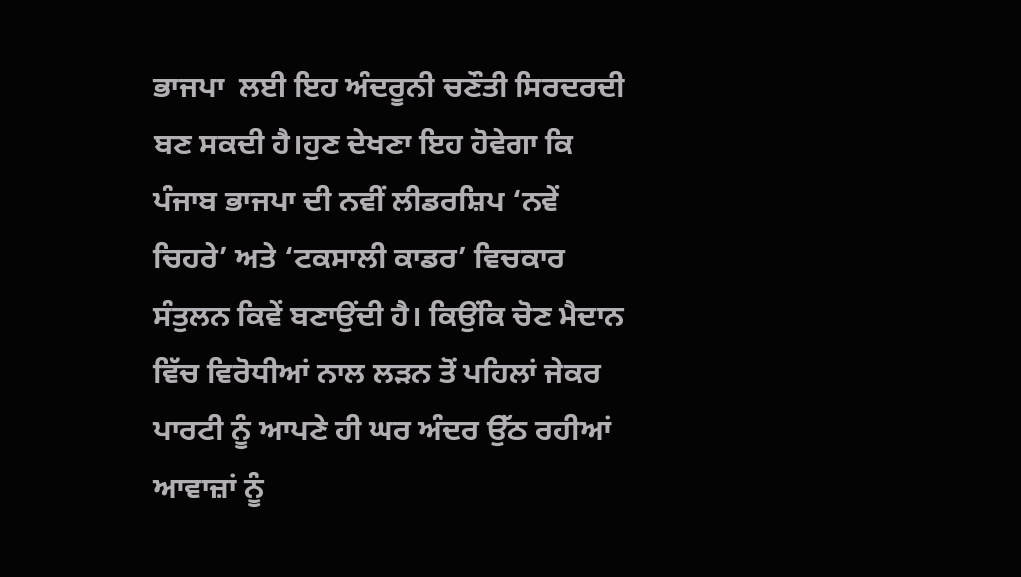ਭਾਜਪਾ  ਲਈ ਇਹ ਅੰਦਰੂਨੀ ਚਣੌਤੀ ਸਿਰਦਰਦੀ ਬਣ ਸਕਦੀ ਹੈ।ਹੁਣ ਦੇਖਣਾ ਇਹ ਹੋਵੇਗਾ ਕਿ ਪੰਜਾਬ ਭਾਜਪਾ ਦੀ ਨਵੀਂ ਲੀਡਰਸ਼ਿਪ ‘ਨਵੇਂ ਚਿਹਰੇ’ ਅਤੇ ‘ਟਕਸਾਲੀ ਕਾਡਰ’ ਵਿਚਕਾਰ ਸੰਤੁਲਨ ਕਿਵੇਂ ਬਣਾਉਂਦੀ ਹੈ। ਕਿਉਂਕਿ ਚੋਣ ਮੈਦਾਨ ਵਿੱਚ ਵਿਰੋਧੀਆਂ ਨਾਲ ਲੜਨ ਤੋਂ ਪਹਿਲਾਂ ਜੇਕਰ ਪਾਰਟੀ ਨੂੰ ਆਪਣੇ ਹੀ ਘਰ ਅੰਦਰ ਉੱਠ ਰਹੀਆਂ ਆਵਾਜ਼ਾਂ ਨੂੰ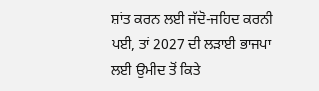ਸ਼ਾਂਤ ਕਰਨ ਲਈ ਜੱਦੋ-ਜਹਿਦ ਕਰਨੀ ਪਈ, ਤਾਂ 2027 ਦੀ ਲੜਾਈ ਭਾਜਪਾ ਲਈ ਉਮੀਦ ਤੋਂ ਕਿਤੇ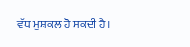ਵੱਧ ਮੁਸ਼ਕਲ ਹੋ ਸਕਦੀ ਹੈ।